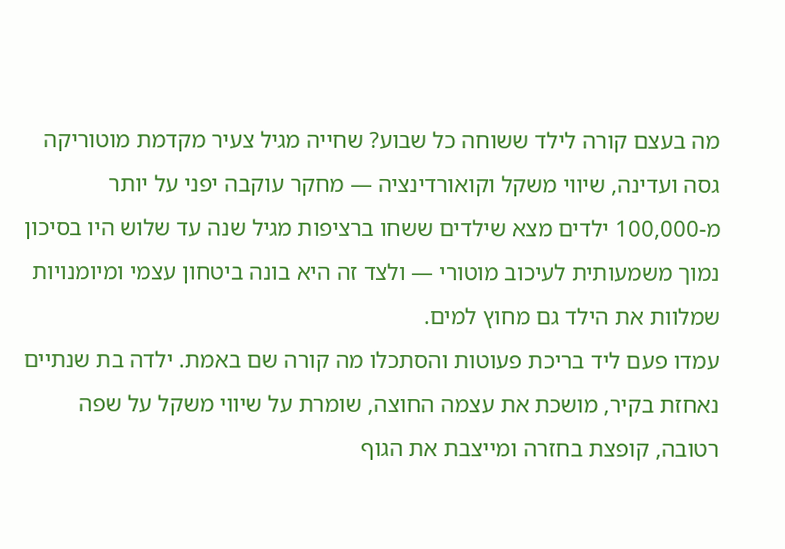מה בעצם קורה לילד ששוחה כל שבוע? שחייה מגיל צעיר מקדמת מוטוריקה גסה ועדינה, שיווי משקל וקואורדינציה — מחקר עוקבה יפני על יותר מ-100,000 ילדים מצא שילדים ששחו ברציפות מגיל שנה עד שלוש היו בסיכון נמוך משמעותית לעיכוב מוטורי — ולצד זה היא בונה ביטחון עצמי ומיומנויות שמלוות את הילד גם מחוץ למים.
עמדו פעם ליד בריכת פעוטות והסתכלו מה קורה שם באמת. ילדה בת שנתיים נאחזת בקיר, מושכת את עצמה החוצה, שומרת על שיווי משקל על שפה רטובה, קופצת בחזרה ומייצבת את הגוף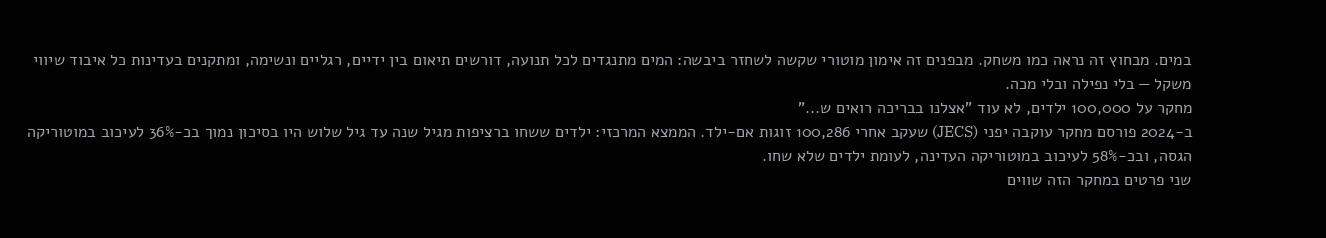במים. מבחוץ זה נראה כמו משחק. מבפנים זה אימון מוטורי שקשה לשחזר ביבשה: המים מתנגדים לכל תנועה, דורשים תיאום בין ידיים, רגליים ונשימה, ומתקנים בעדינות כל איבוד שיווי משקל — בלי נפילה ובלי מכה.
מחקר על 100,000 ילדים, לא עוד "אצלנו בבריכה רואים ש..."
ב-2024 פורסם מחקר עוקבה יפני (JECS) שעקב אחרי 100,286 זוגות אם-ילד. הממצא המרכזי: ילדים ששחו ברציפות מגיל שנה עד גיל שלוש היו בסיכון נמוך בכ-36% לעיכוב במוטוריקה הגסה, ובכ-58% לעיכוב במוטוריקה העדינה, לעומת ילדים שלא שחו.
שני פרטים במחקר הזה שווים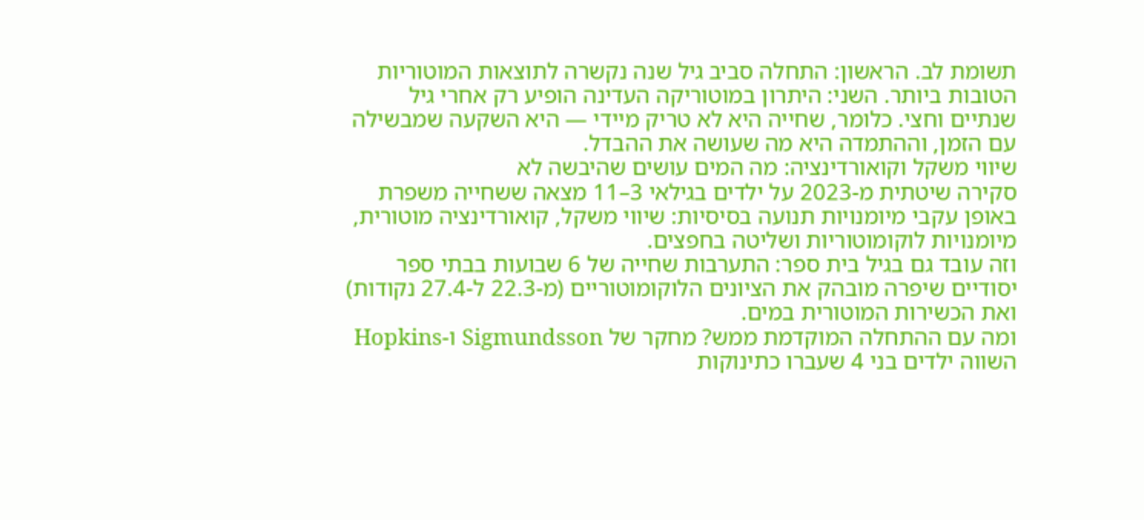תשומת לב. הראשון: התחלה סביב גיל שנה נקשרה לתוצאות המוטוריות הטובות ביותר. השני: היתרון במוטוריקה העדינה הופיע רק אחרי גיל שנתיים וחצי. כלומר, שחייה היא לא טריק מיידי — היא השקעה שמבשילה עם הזמן, וההתמדה היא מה שעושה את ההבדל.
שיווי משקל וקואורדינציה: מה המים עושים שהיבשה לא
סקירה שיטתית מ-2023 על ילדים בגילאי 3–11 מצאה ששחייה משפרת באופן עקבי מיומנויות תנועה בסיסיות: שיווי משקל, קואורדינציה מוטורית, מיומנויות לוקומוטוריות ושליטה בחפצים.
וזה עובד גם בגיל בית ספר: התערבות שחייה של 6 שבועות בבתי ספר יסודיים שיפרה מובהק את הציונים הלוקומוטוריים (מ-22.3 ל-27.4 נקודות) ואת הכשירות המוטורית במים.
ומה עם ההתחלה המוקדמת ממש? מחקר של Sigmundsson ו-Hopkins השווה ילדים בני 4 שעברו כתינוקות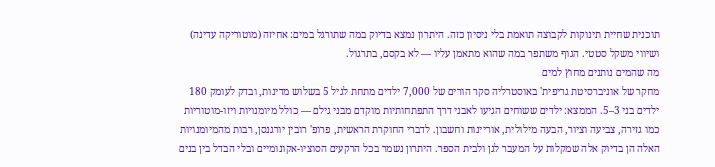תוכנית שחיית תינוקות לקבוצה תואמת בלי ניסיון כזה. היתרון נמצא בדיוק במה שתורגל במים: אחיזה (מוטוריקה עדינה) ושיווי משקל סטטי. הגוף משתפר במה שהוא מתאמן עליו — לא בקסם, בתרגול.
מה שהמים נותנים מחוץ למים
מחקר של אוניברסיטת גריפית' באוסטרליה סקר הורים של 7,000 ילדים מתחת לגיל 5 בשלוש מדינות, ובדק לעומק 180 ילדים בני 3–5. הממצא: ילדים ששוחים הגיעו לאבני דרך התפתחותיות מוקדם מבני גילם — כולל מיומנויות ויזו-מוטוריות כמו גזירה, צביעה וציור, הבעה מילולית, אוריינות וחשבון. לדברי החוקרת הראשית, פרופ' רובין יורגנסן, רבות מהמיומנויות האלה הן בדיוק אלה שמקלות על המעבר לגן ולבית הספר. היתרון נשמר בכל הרקעים הסוציו-אקונומיים ובלי הבדל בין בנים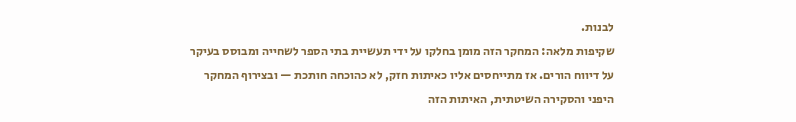לבנות.
שקיפות מלאה: המחקר הזה מומן בחלקו על ידי תעשיית בתי הספר לשחייה ומבוסס בעיקר על דיווח הורים. אז מתייחסים אליו כאיתות חזק, לא כהוכחה חותכת — ובצירוף המחקר היפני והסקירה השיטתית, האיתות הזה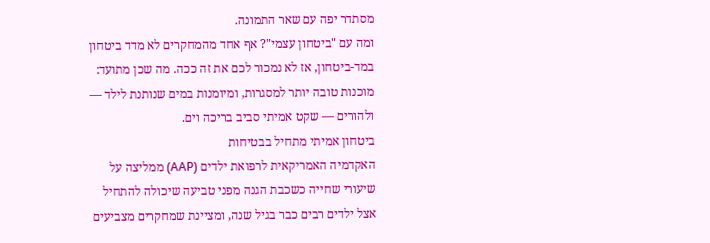מסתדר יפה עם שאר התמונה.
ומה עם "ביטחון עצמי"? אף אחד מהמחקרים לא מדד ביטחון במד-ביטחון, אז לא נמכור לכם את זה ככה. מה שכן מתועד: מוכנות טובה יותר למסגרות, ומיומנות במים שנותנת לילד — ולהורים — שקט אמיתי סביב בריכה וים.
ביטחון אמיתי מתחיל בבטיחות
האקדמיה האמריקאית לרפואת ילדים (AAP) ממליצה על שיעורי שחייה כשכבת הגנה מפני טביעה שיכולה להתחיל אצל ילדים רבים כבר בגיל שנה, ומציינת שמחקרים מצביעים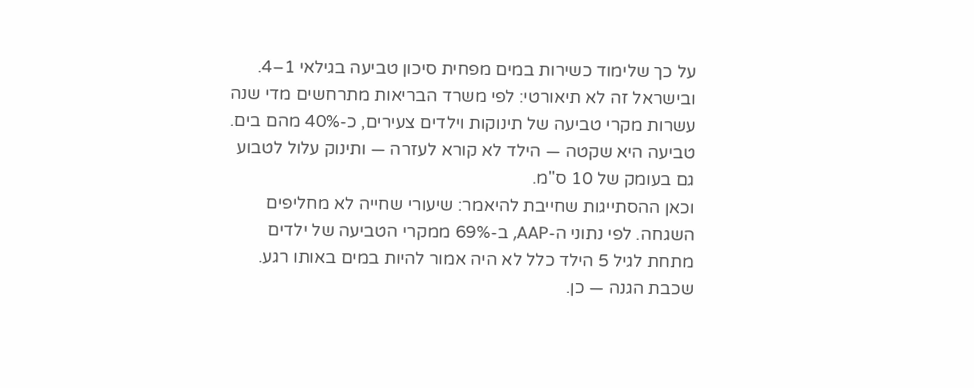על כך שלימוד כשירות במים מפחית סיכון טביעה בגילאי 1–4. ובישראל זה לא תיאורטי: לפי משרד הבריאות מתרחשים מדי שנה עשרות מקרי טביעה של תינוקות וילדים צעירים, כ-40% מהם בים. טביעה היא שקטה — הילד לא קורא לעזרה — ותינוק עלול לטבוע גם בעומק של 10 ס"מ.
וכאן ההסתייגות שחייבת להיאמר: שיעורי שחייה לא מחליפים השגחה. לפי נתוני ה-AAP, ב-69% ממקרי הטביעה של ילדים מתחת לגיל 5 הילד כלל לא היה אמור להיות במים באותו רגע. שכבת הגנה — כן.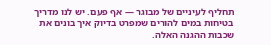תחליף לעיניים של מבוגר — אף פעם. יש לנו מדריך בטיחות במים להורים שמפרט בדיוק איך בונים את שכבות ההגנה האלה.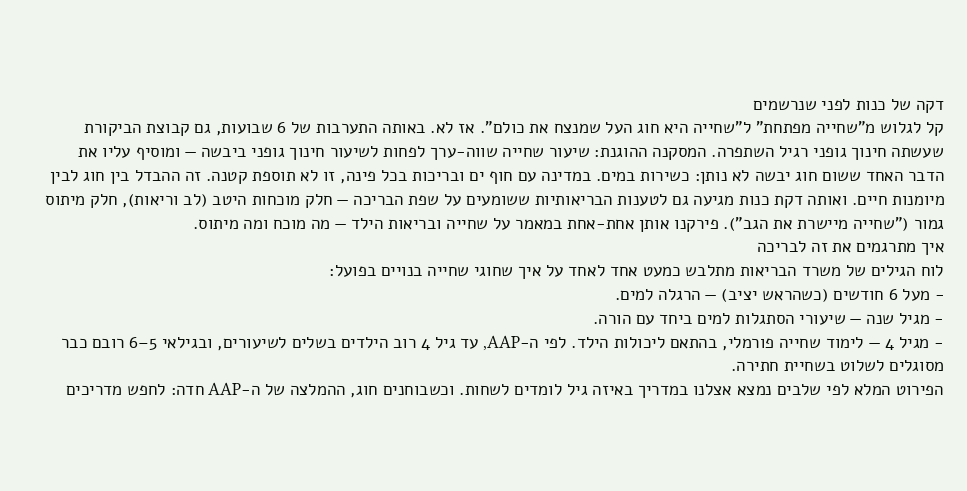דקה של כנות לפני שנרשמים
קל לגלוש מ"שחייה מפתחת" ל"שחייה היא חוג העל שמנצח את כולם". אז לא. באותה התערבות של 6 שבועות, גם קבוצת הביקורת שעשתה חינוך גופני רגיל השתפרה. המסקנה ההוגנת: שיעור שחייה שווה-ערך לפחות לשיעור חינוך גופני ביבשה — ומוסיף עליו את הדבר האחד ששום חוג יבשה לא נותן: כשירות במים. במדינה עם חוף ים ובריכות בכל פינה, זו לא תוספת קטנה. זה ההבדל בין חוג לבין מיומנות חיים. ואותה דקת כנות מגיעה גם לטענות הבריאותיות ששומעים על שפת הבריכה — חלק מוכחות היטב (לב וריאות), חלק מיתוס גמור ("שחייה מיישרת את הגב"). פירקנו אותן אחת-אחת במאמר על שחייה ובריאות הילד — מה מוכח ומה מיתוס.
איך מתרגמים את זה לבריכה
לוח הגילים של משרד הבריאות מתלבש כמעט אחד לאחד על איך שחוגי שחייה בנויים בפועל:
- מעל 6 חודשים (כשהראש יציב) — הרגלה למים.
- מגיל שנה — שיעורי הסתגלות למים ביחד עם הורה.
- מגיל 4 — לימוד שחייה פורמלי, בהתאם ליכולות הילד. לפי ה-AAP, עד גיל 4 רוב הילדים בשלים לשיעורים, ובגילאי 5–6 רובם כבר מסוגלים לשלוט בשחיית חתירה.
הפירוט המלא לפי שלבים נמצא אצלנו במדריך באיזה גיל לומדים לשחות. וכשבוחנים חוג, ההמלצה של ה-AAP חדה: לחפש מדריכים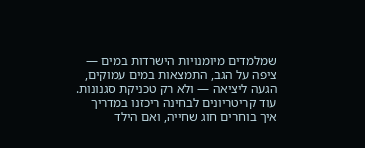שמלמדים מיומנויות הישרדות במים — ציפה על הגב, התמצאות במים עמוקים, הגעה ליציאה — ולא רק טכניקת סגנונות. עוד קריטריונים לבחינה ריכזנו במדריך איך בוחרים חוג שחייה, ואם הילד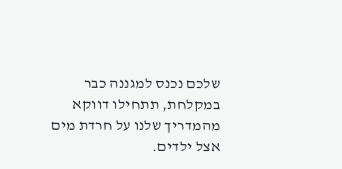שלכם נכנס למגננה כבר במקלחת, תתחילו דווקא מהמדריך שלנו על חרדת מים אצל ילדים.